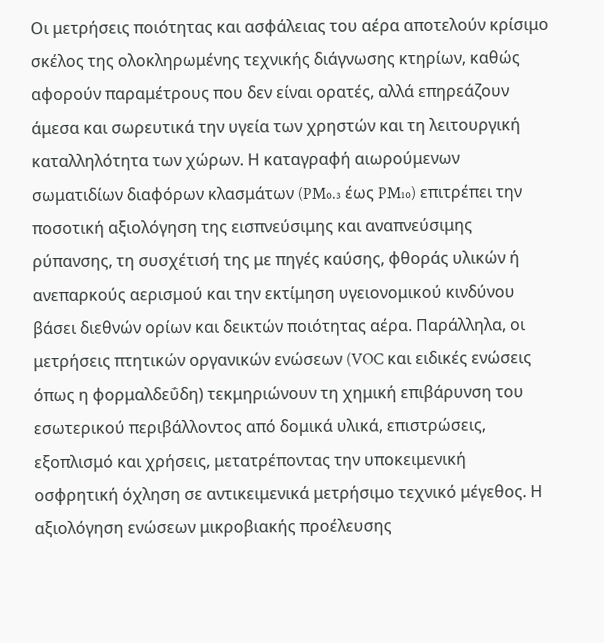Οι μετρήσεις ποιότητας και ασφάλειας του αέρα αποτελούν κρίσιμο σκέλος της ολοκληρωμένης τεχνικής διάγνωσης κτηρίων, καθώς αφορούν παραμέτρους που δεν είναι ορατές, αλλά επηρεάζουν άμεσα και σωρευτικά την υγεία των χρηστών και τη λειτουργική καταλληλότητα των χώρων. Η καταγραφή αιωρούμενων σωματιδίων διαφόρων κλασμάτων (PM₀.₃ έως PM₁₀) επιτρέπει την ποσοτική αξιολόγηση της εισπνεύσιμης και αναπνεύσιμης ρύπανσης, τη συσχέτισή της με πηγές καύσης, φθοράς υλικών ή ανεπαρκούς αερισμού και την εκτίμηση υγειονομικού κινδύνου βάσει διεθνών ορίων και δεικτών ποιότητας αέρα. Παράλληλα, οι μετρήσεις πτητικών οργανικών ενώσεων (VOC και ειδικές ενώσεις όπως η φορμαλδεΰδη) τεκμηριώνουν τη χημική επιβάρυνση του εσωτερικού περιβάλλοντος από δομικά υλικά, επιστρώσεις, εξοπλισμό και χρήσεις, μετατρέποντας την υποκειμενική οσφρητική όχληση σε αντικειμενικά μετρήσιμο τεχνικό μέγεθος. Η αξιολόγηση ενώσεων μικροβιακής προέλευσης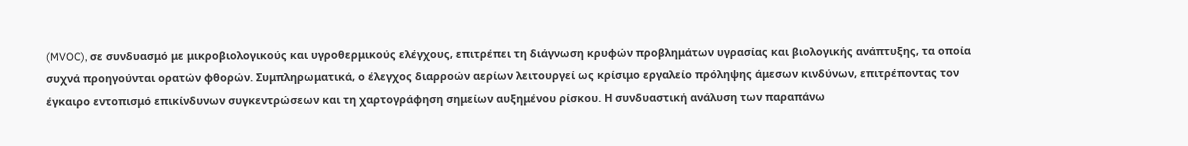(MVOC), σε συνδυασμό με μικροβιολογικούς και υγροθερμικούς ελέγχους, επιτρέπει τη διάγνωση κρυφών προβλημάτων υγρασίας και βιολογικής ανάπτυξης, τα οποία συχνά προηγούνται ορατών φθορών. Συμπληρωματικά, ο έλεγχος διαρροών αερίων λειτουργεί ως κρίσιμο εργαλείο πρόληψης άμεσων κινδύνων, επιτρέποντας τον έγκαιρο εντοπισμό επικίνδυνων συγκεντρώσεων και τη χαρτογράφηση σημείων αυξημένου ρίσκου. Η συνδυαστική ανάλυση των παραπάνω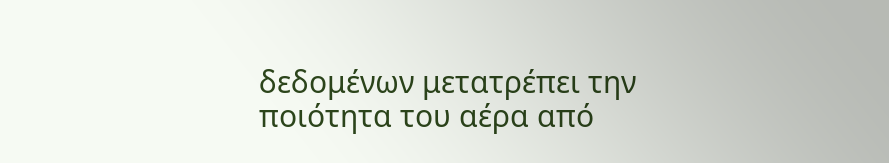δεδομένων μετατρέπει την ποιότητα του αέρα από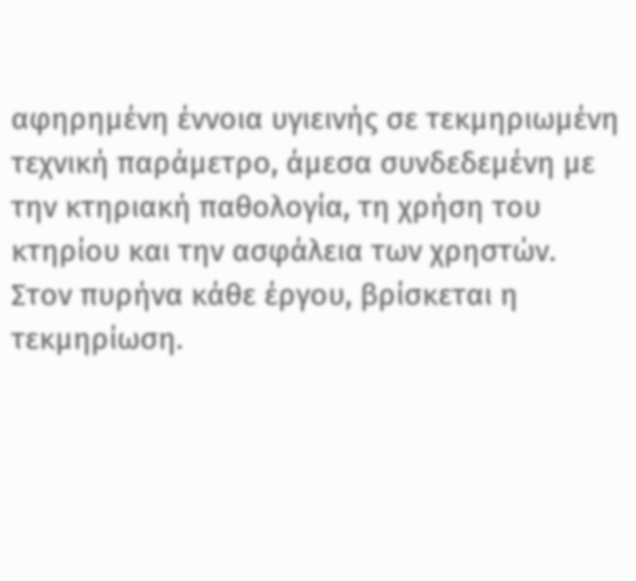αφηρημένη έννοια υγιεινής σε τεκμηριωμένη τεχνική παράμετρο, άμεσα συνδεδεμένη με την κτηριακή παθολογία, τη χρήση του κτηρίου και την ασφάλεια των χρηστών.
Στον πυρήνα κάθε έργου, βρίσκεται η τεκμηρίωση.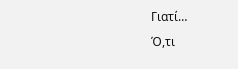Γιατί…
Ό,τι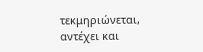τεκμηριώνεται, αντέχει και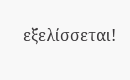εξελίσσεται!